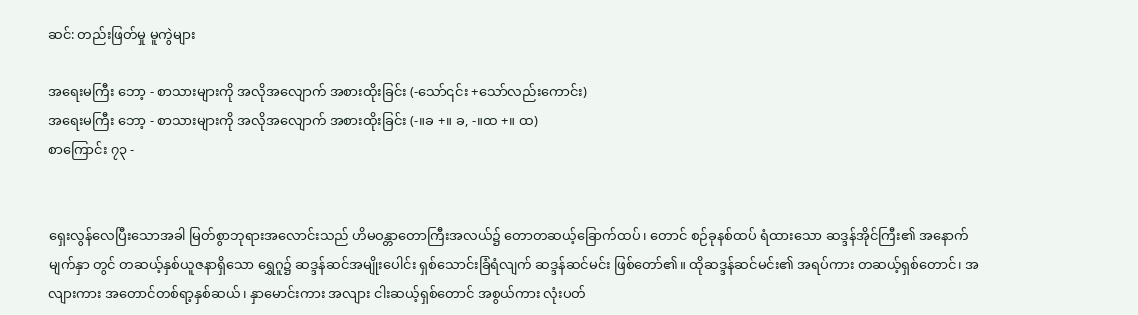ဆင်: တည်းဖြတ်မှု မူကွဲများ

အရေးမကြီး ဘော့ - စာသားများကို အလိုအလျောက် အစားထိုးခြင်း (-သော်၎င်း +သော်လည်းကောင်း)
အရေးမကြီး ဘော့ - စာသားများကို အလိုအလျောက် အစားထိုးခြင်း (-။ခ +။ ခ, -။ထ +။ ထ)
စာကြောင်း ၇၃ -


ရှေးလွန်လေပြီးသောအခါ မြတ်စွာဘုရားအလောင်းသည် ဟိမဝန္တာတောကြီးအလယ်၌ တောတဆယ့်ခြောက်ထပ်၊ တောင် စဉ်ခုနစ်ထပ် ရံထားသော ဆဒ္ဒန်အိုင်ကြီး၏ အနောက်မျက်နှာ တွင် တဆယ့်နှစ်ယူဇနာရှိသော ရွှေဂူ၌ ဆဒ္ဒန်ဆင်အမျိုးပေါင်း ရှစ်သောင်းခြံရံလျက် ဆဒ္ဒန်ဆင်မင်း ဖြစ်တော်၏။ ထိုဆဒ္ဒန်ဆင်မင်း၏ အရပ်ကား တဆယ့်ရှစ်တောင်၊ အလျားကား အတောင်တစ်ရာ့နှစ်ဆယ်၊ နှာမောင်းကား အလျား ငါးဆယ့်ရှစ်တောင် အစွယ်ကား လုံးပတ်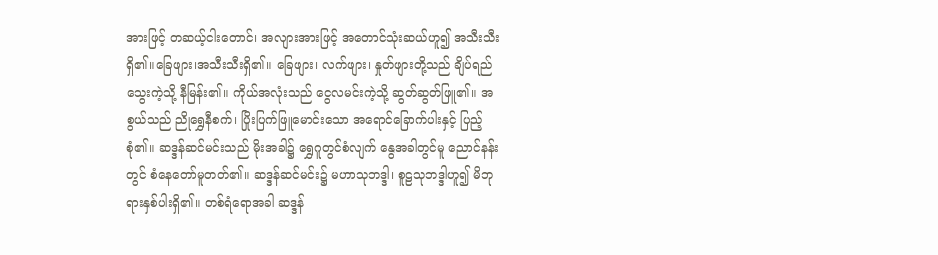အားဖြင့် တဆယ့်ငါးတောင်၊ အလျားအားဖြင့် အတောင်သုံးဆယ်ဟူ၍ အသီးသီးရှိ၏။ခြေဖျား၊အသီးသီးရှိ၏။ ခြေဖျား၊ လက်ဖျား၊ နှုတ်ဖျားတို့သည် ချိပ်ရည်သွေးကဲ့သို့ နီမြန်း၏။ ကိုယ်အလုံးသည် ငွေလမင်းကဲ့သို့ ဆွတ်ဆွတ်ဖြူ၏။ အစွယ်သည် ညိုရွှေနီစက်၊ ပြိုးပြက်ဖြူမောင်းသော အရောင်ခြောက်ပါးနှင့် ပြည့်စုံ၏။ ဆဒ္ဒန်ဆင်မင်းသည် မိုးအခါ၌ ရွှေဂူတွင်စံလျက် နွေအခါတွင်မူ ညောင်နန်းတွင် စံနေတော်မူတတ်၏။ ဆဒ္ဒန်ဆင်မင်း၌ မဟာသုဘဒ္ဒါ၊ စူဠသုဘဒ္ဒါဟူ၍ မိဘုရားနှစ်ပါးရှိ၏။ တစ်ရံရောအခါ ဆဒ္ဒန်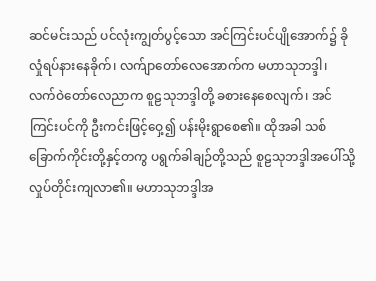ဆင်မင်းသည် ပင်လုံးကျွတ်ပွင့်သော အင်ကြင်းပင်ပျိုအောက်၌ ခိုလှုံရပ်နားနေခိုက်၊ လက်ျာတော်လေအောက်က မဟာသုဘဒ္ဒါ၊ လက်ဝဲတော်လေညာက စူဠသုဘဒ္ဒါတို့ ခစားနေစေလျက်၊ အင်ကြင်းပင်ကို ဦးကင်းဖြင့်ဝှေ့၍ ပန်းမိုးရွာစေ၏။ ထိုအခါ သစ်ခြောက်ကိုင်းတို့နှင့်တကွ ပရွက်ခါချဉ်တို့သည် စူဠသုဘဒ္ဒါအပေါ်သို့ လှုပ်တိုင်းကျလာ၏။ မဟာသုဘဒ္ဒါအ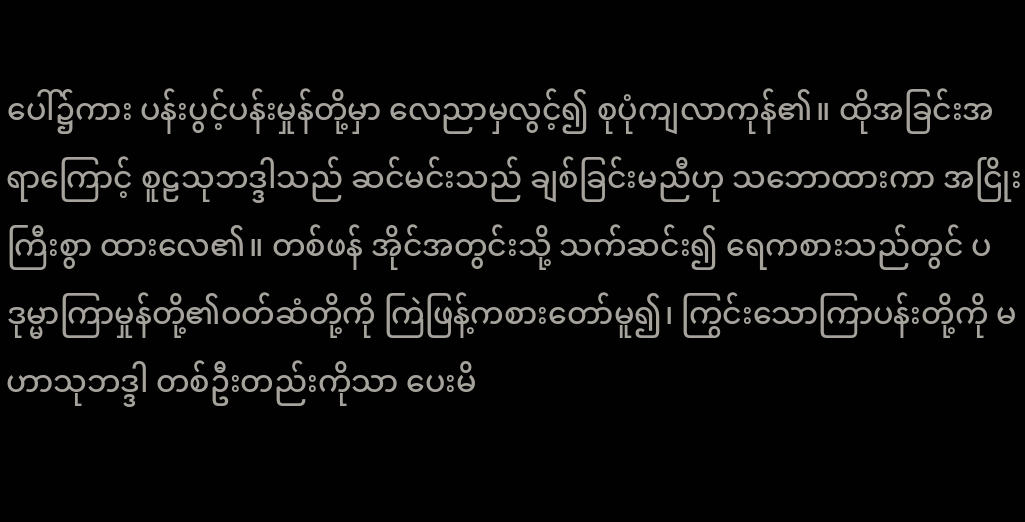ပေါ်၌ကား ပန်းပွင့်ပန်းမှုန်တို့မှာ လေညာမှလွင့်၍ စုပုံကျလာကုန်၏။ ထိုအခြင်းအရာကြောင့် စူဠသုဘဒ္ဒါသည် ဆင်မင်းသည် ချစ်ခြင်းမညီဟု သဘောထားကာ အငြိုးကြီးစွာ ထားလေ၏။ တစ်ဖန် အိုင်အတွင်းသို့ သက်ဆင်း၍ ရေကစားသည်တွင် ပဒုမ္မာကြာမှုန်တို့၏ဝတ်ဆံတို့ကို ကြဲဖြန့်ကစားတော်မူ၍၊ ကြွင်းသောကြာပန်းတို့ကို မဟာသုဘဒ္ဒါ တစ်ဦးတည်းကိုသာ ပေးမိ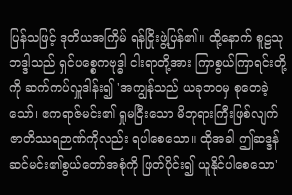ပြန်သဖြင့် ဒုတိယအကြိမ် ရန်ငြိုးဖွဲ့ပြန်၏။ ထို့နောက် စူဠသုဘဒ္ဒါသည် ရှင်ပစ္စေကဗုဒ္ဓါ ငါးရာတို့အား ကြာစွယ်ကြာရင်းတို့ကို ဆက်ကပ်လှူဒါန်း၍ 'အကျွန်ုသည် ယခုဘဝမှ စုတေခဲ့သော်၊ ဧကရာဇ်မင်း၏ ရှုမငြီးသော မိဘုရားကြီးဖြစ်လျက် ဇာတိဿရဉာဏ်ကိုလည်း ရပါစေသော။ ထိုအခါ ဤဆဒ္ဒန်ဆင်မင်း၏စွယ်တော်အစုံကို ဖြတ်ပိုင်း၍ ယူနိုင်ပါစေသော'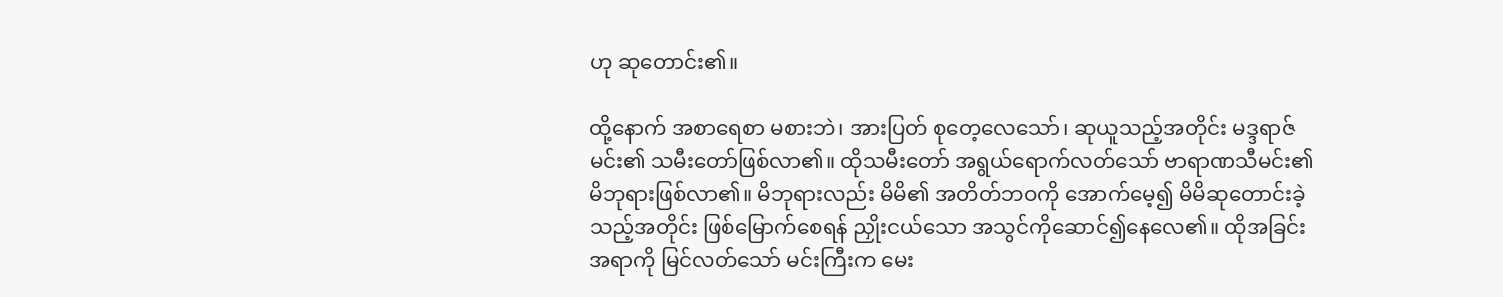ဟု ဆုတောင်း၏။

ထို့နောက် အစာရေစာ မစားဘဲ၊ အားပြတ် စုတေ့လေသော်၊ ဆုယူသည့်အတိုင်း မဒ္ဒရာဇ်မင်း၏ သမီးတော်ဖြစ်လာ၏။ ထိုသမီးတော် အရွယ်ရောက်လတ်သော် ဗာရာဏသီမင်း၏ မိဘုရားဖြစ်လာ၏။ မိဘုရားလည်း မိမိ၏ အတိတ်ဘဝကို အောက်မေ့၍ မိမိဆုတောင်းခဲ့သည့်အတိုင်း ဖြစ်မြောက်စေရန် ညှိုးငယ်သော အသွင်ကိုဆောင်၍နေလေ၏။ ထိုအခြင်းအရာကို မြင်လတ်သော် မင်းကြီးက မေး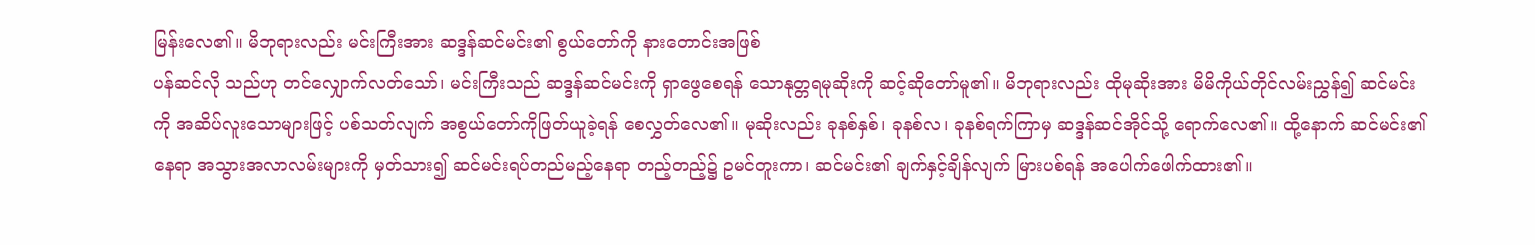မြန်းလေ၏။ မိဘုရားလည်း မင်းကြီးအား ဆဒ္ဒန်ဆင်မင်း၏ စွယ်တော်ကို နားတောင်းအဖြစ်
ပန်ဆင်လို သည်ဟု တင်လျှောက်လတ်သော်၊ မင်းကြီးသည် ဆဒ္ဒန်ဆင်မင်းကို ရှာဖွေစေရန် သောနုတ္တရမုဆိုးကို ဆင့်ဆိုတော်မူ၏။ မိဘုရားလည်း ထိုမုဆိုးအား မိမိကိုယ်တိုင်လမ်းညွှန်၍ ဆင်မင်းကို အဆိပ်လူးသောများဖြင့် ပစ်သတ်လျက် အစွယ်တော်ကိုဖြတ်ယူခဲ့ရန် စေလွှတ်လေ၏။ မုဆိုးလည်း ခုနစ်နှစ်၊ ခုနစ်လ၊ ခုနစ်ရက်ကြာမှ ဆဒ္ဒန်ဆင်အိုင်သို့ ရောက်လေ၏။ ထို့နောက် ဆင်မင်း၏နေရာ အသွားအလာလမ်းများကို မှတ်သား၍ ဆင်မင်းရပ်တည်မည့်နေရာ တည့်တည့်၌ ဥမင်တူးကာ၊ ဆင်မင်း၏ ချက်နှင့်ချိန်လျက် မြားပစ်ရန် အပေါက်ဖေါက်ထား၏။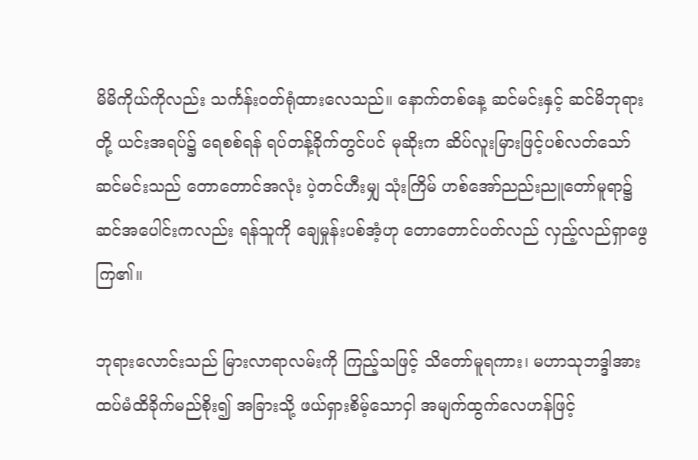မိမိကိုယ်ကိုလည်း သင်္ကန်းဝတ်ရုံထားလေသည်။ နောက်တစ်နေ့ ဆင်မင်းနှင့် ဆင်မိဘုရားတို့ ယင်းအရပ်၌ ရေစစ်ရန် ရပ်တန့်ခိုက်တွင်ပင် မုဆိုးက ဆိပ်လူးမြားဖြင့်ပစ်လတ်သော် ဆင်မင်းသည် တောတောင်အလုံး ပဲ့တင်ဟီးမျှ သုံးကြိမ် ဟစ်အော်ညည်းညူတော်မူရာ၌ ဆင်အပေါင်းကလည်း ရန်သူကို ချေမှုန်းပစ်အံ့ဟု တောတောင်ပတ်လည် လှည့်လည်ရှာဖွေကြ၏။

ဘုရားလောင်းသည် မြားလာရာလမ်းကို ကြည့်သဖြင့် သိတော်မူရကား၊ မဟာသုဘဒ္ဒါအား ထပ်မံထိခိုက်မည်စိုး၍ အခြားသို့ ဖယ်ရှားစိမ့်သောငှါ အမျက်ထွက်လေဟန်ဖြင့်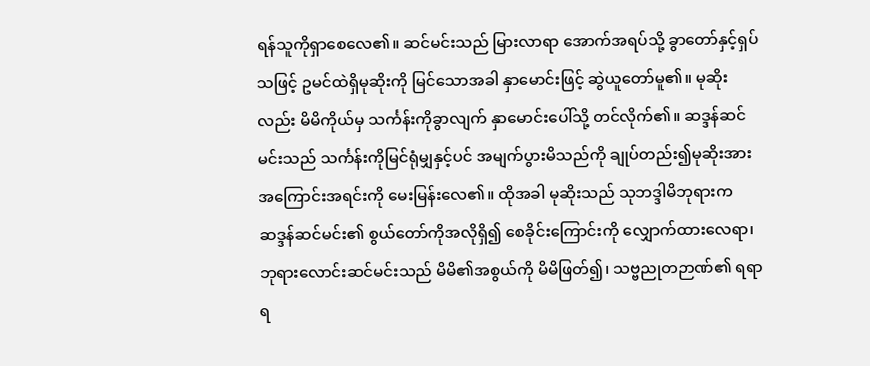ရန်သူကိုရှာစေလေ၏။ ဆင်မင်းသည် မြားလာရာ အောက်အရပ်သို့ ခွာတော်နှင့်ရှပ်သဖြင့် ဥမင်ထဲရှိမုဆိုးကို မြင်သောအခါ နှာမောင်းဖြင့် ဆွဲယူတော်မူ၏။ မုဆိုးလည်း မိမိကိုယ်မှ သင်္ကန်းကိုခွာလျက် နှာမောင်းပေါ်သို့ တင်လိုက်၏။ ဆဒ္ဒန်ဆင်မင်းသည် သင်္ကန်းကိုမြင်ရုံမျှနှင့်ပင် အမျက်ပွားမိသည်ကို ချုပ်တည်း၍မုဆိုးအား အကြောင်းအရင်းကို မေးမြန်းလေ၏။ ထိုအခါ မုဆိုးသည် သုဘဒ္ဒါမိဘုရားက ဆဒ္ဒန်ဆင်မင်း၏ စွယ်တော်ကိုအလိုရှိ၍ စေခိုင်းကြောင်းကို လျှောက်ထားလေရာ၊ ဘုရားလောင်းဆင်မင်းသည် မိမိ၏အစွယ်ကို မိမိဖြတ်၍၊ သဗ္ဗညုတဉာဏ်၏ ရရာရ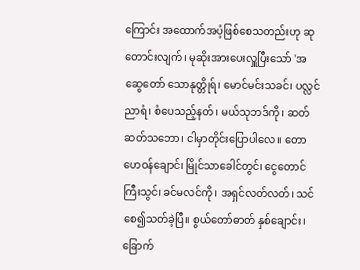ကြောင်း အထောက်အပံ့ဖြစ်စေသတည်းဟု ဆုတောင်းလျက်၊ မုဆိုးအားပေးလှူပြီးသော် 'အဆွေတော် သောနုတ္တိုရ်၊ မောင်မင်းသခင်၊ ပလ္လင်ညာရံ၊ စံပေသည့်နတ်၊ မယ်သုဘဒ်ကို၊ ဆတ်ဆတ်သဘော၊ ငါမှာတိုင်းပြောပါလေ။ တောဟေဝန်ချောင်၊ မြိုင်သာခေါင်တွင်၊ ငွေတောင်ကြီးသွင်၊ ခင်မလင်ကို၊ အရှင်လတ်လတ်၊ သင်စေ၍သတ်ခဲ့ပြီ။ စွယ်တော်ဓာတ် နှစ်ချောင်း၊ ခြောက်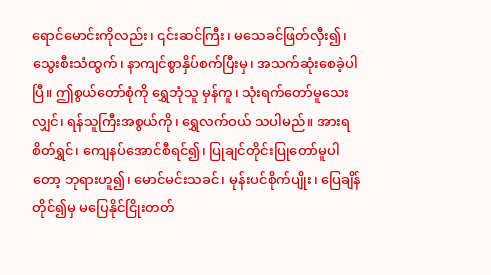ရောင်မောင်းကိုလည်း၊ ၎င်းဆင်ကြီး၊ မသေခင်ဖြတ်လှီး၍၊ သွေးစီးသံထွက်၊ နာကျင်စွာနှိပ်စက်ပြီးမှ၊ အသက်ဆုံးစေခဲ့ပါပြီ။ ဤစွယ်တော်စုံကို ရွှေဘုံသူ မှန်ကူ၊ သုံးရက်တော်မူသေးလျှင်၊ ရန်သူကြီးအစွယ်ကို၊ ရွှေလက်ဝယ် သပါမည်။ အားရစိတ်ရွှင်၊ ကျေနပ်အောင်စီရင်၍၊ ပြုချင်တိုင်းပြုတော်မူပါတော့ ဘုရားဟူ၍၊ မောင်မင်းသခင်၊ မုန်းပင်စိုက်ပျိုး၊ ပြေချိန်တိုင်၍မှ မပြေနိုင်ငြိုးတတ်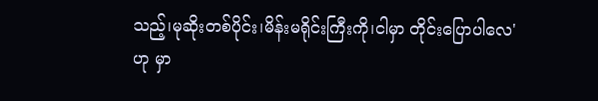သည့်၊မုဆိုးတစ်ပိုင်း၊မိန်းမရိုင်းကြီးကို၊ငါမှာ တိုင်းပြောပါလေ' ဟု မှာ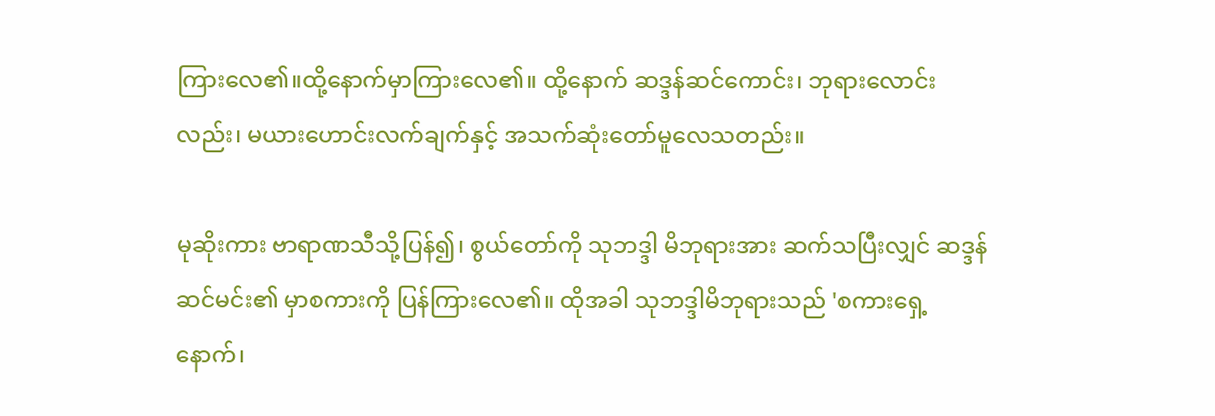ကြားလေ၏။ထို့နောက်မှာကြားလေ၏။ ထို့နောက် ဆဒ္ဒန်ဆင်ကောင်း၊ ဘုရားလောင်းလည်း၊ မယားဟောင်းလက်ချက်နှင့် အသက်ဆုံးတော်မူလေသတည်း။

မုဆိုးကား ဗာရာဏသီသို့ပြန်၍၊ စွယ်တော်ကို သုဘဒ္ဒါ မိဘုရားအား ဆက်သပြီးလျှင် ဆဒ္ဒန်ဆင်မင်း၏ မှာစကားကို ပြန်ကြားလေ၏။ ထိုအခါ သုဘဒ္ဒါမိဘုရားသည် 'စကားရှေ့နောက်၊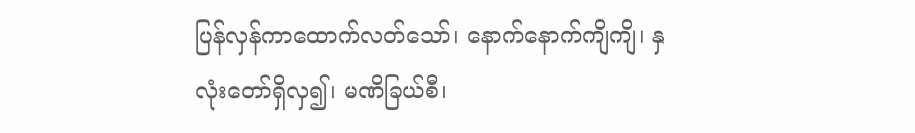ပြန်လှန်ကာထောက်လတ်သော်၊ နောက်နောက်ကျိကျိ၊ နှလုံးတော်ရှိလှ၍၊ မဏိခြယ်စီ၊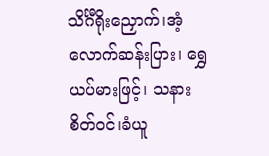သိင်္ဂီရိုးညှောက်၊အံ့လောက်ဆန်းပြား၊ ရွှေယပ်မားဖြင့်၊ သနားစိတ်ဝင်၊ခံယူ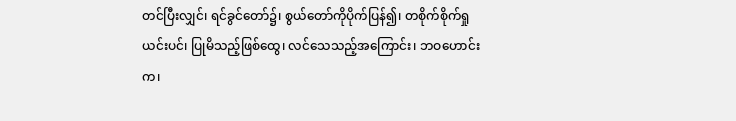တင်ပြီးလျှင်၊ ရင်ခွင်တော်၌၊ စွယ်တော်ကိုပိုက်ပြန်၍၊ တစိုက်စိုက်ရှုယင်းပင်၊ ပြုမိသည့်ဖြစ်ထွေ၊ လင်သေသည့်အကြောင်း၊ ဘဝဟောင်းက၊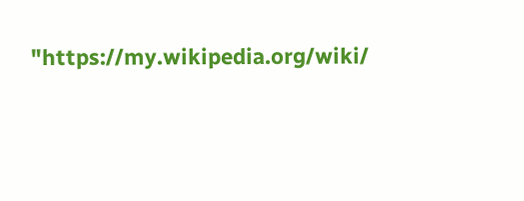"https://my.wikipedia.org/wiki/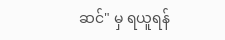ဆင်" မှ ရယူရန်